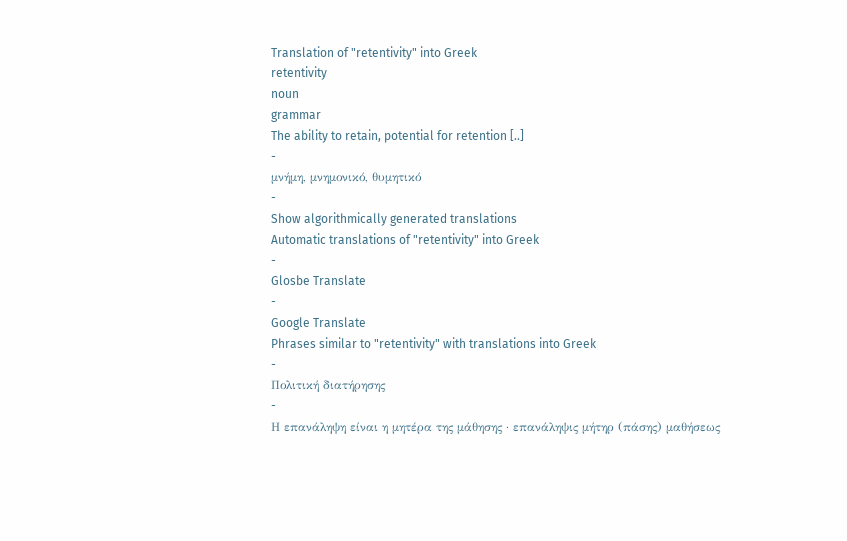Translation of "retentivity" into Greek
retentivity
noun
grammar
The ability to retain, potential for retention [..]
-
μνήμη, μνημονικό, θυμητικό
-
Show algorithmically generated translations
Automatic translations of "retentivity" into Greek
-
Glosbe Translate
-
Google Translate
Phrases similar to "retentivity" with translations into Greek
-
Πολιτική διατήρησης
-
Η επανάληψη είναι η μητέρα της μάθησης · επανάληψις μήτηρ (πάσης) μαθήσεως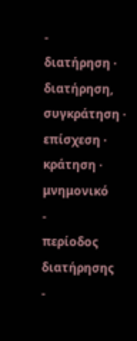-
διατήρηση · διατήρηση, συγκράτηση · επίσχεση · κράτηση · μνημονικό
-
περίοδος διατήρησης
-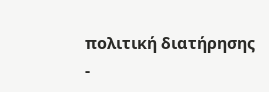πολιτική διατήρησης
-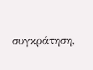συγκράτηση,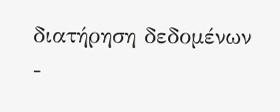διατήρηση δεδομένων
-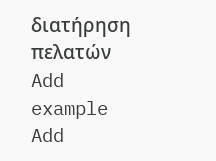διατήρηση πελατών
Add example
Add